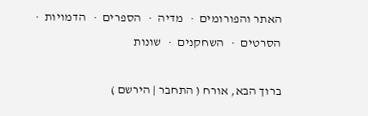האתר והפורומים  ·   מדיה  ·   הספרים  ·   הדמויות  ·   הסרטים  ·   השחקנים  ·   שונות

ברוך הבא, אורח ( התחבר | הירשם )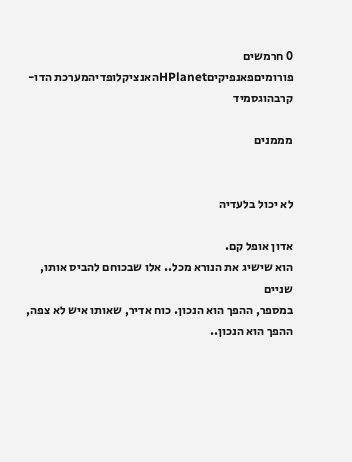0 חרמשים
פורומיםפאנפיקיםHPlanetהאנציקלופדיהמערכת הדו-קרבהוגסמיד

מממנים


לא יכול בלעדיה

אדון אופל קם.
הוא שישיג את הנורא מכל.. אלו שבכוחם להביס אותו, שניים
במספר, ההפך הוא הנכון. כוח אדיר, שאותו איש לא צפה,
ההפך הוא הנכון..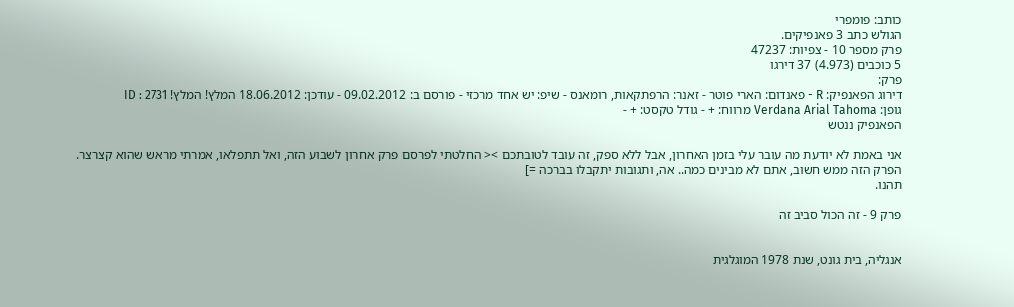כותב: פומפרי
הגולש כתב 3 פאנפיקים.
פרק מספר 10 - צפיות: 47237
5 כוכבים (4.973) 37 דירגו
פרק:
דירוג הפאנפיק: R - פאנדום: הארי פוטר - זאנר: הרפתקאות, רומאנס - שיפ: יש אחד מרכזי - פורסם ב: 09.02.2012 - עודכן: 18.06.2012 המלץ! המלץ! ID : 2731
גופן: Verdana Arial Tahoma מרווח: + - גודל טקסט: + -
הפאנפיק ננטש

אני באמת לא יודעת מה עובר עלי בזמן האחרון, אבל ללא ספק, זה עובד לטובתכם >< החלטתי לפרסם פרק אחרון לשבוע הזה, ואל תתפלאו, אמרתי מראש שהוא קצרצר.
הפרק הזה ממש חשוב, אתם לא מבינים כמה.. אה, ותגובות יתקבלו בברכה =]
תהנו.

פרק 9 - זה הכול סביב זה


אנגליה, בית גונט, שנת 1978 המוגלגית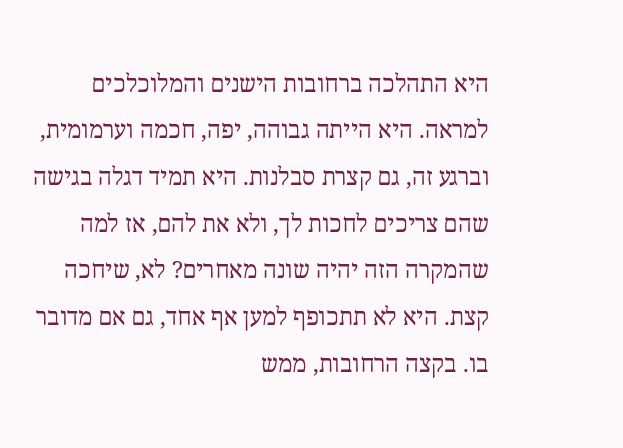היא התהלכה ברחובות הישנים והמלוכלכים למראה. היא הייתה גבוהה, יפה, חכמה וערמומית, וברגע זה, גם קצרת סבלנות. היא תמיד דגלה בגישה שהם צריכים לחכות לך, ולא את להם, אז למה שהמקרה הזה יהיה שונה מאחרים? לא, שיחכה קצת. היא לא תתכופף למען אף אחד, גם אם מדובר בו. בקצה הרחובות, ממש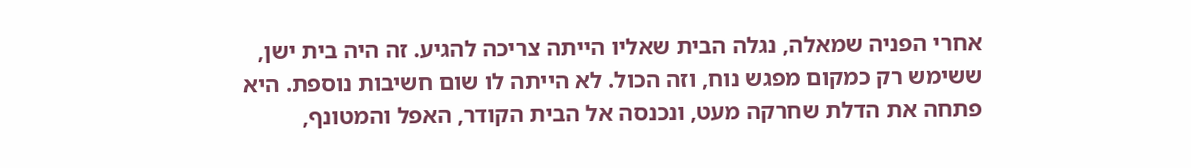אחרי הפניה שמאלה, נגלה הבית שאליו הייתה צריכה להגיע. זה היה בית ישן, ששימש רק כמקום מפגש נוח, וזה הכול. לא הייתה לו שום חשיבות נוספת. היא פתחה את הדלת שחרקה מעט, ונכנסה אל הבית הקודר, האפל והמטונף,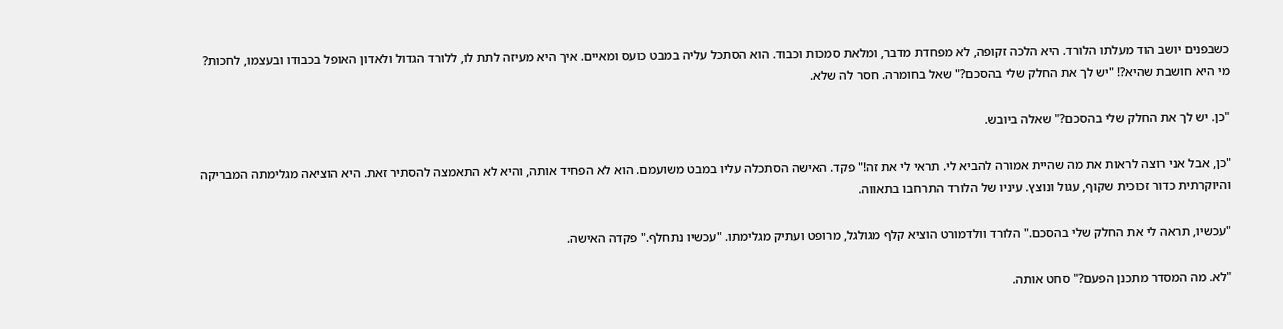כשבפנים יושב הוד מעלתו הלורד. היא הלכה זקופה, לא מפחדת מדבר, ומלאת סמכות וכבוד. הוא הסתכל עליה במבט כועס ומאיים. איך היא מעיזה לתת לו, ללורד הגדול ולאדון האופל בכבודו ובעצמו, לחכות? מי היא חושבת שהיא?! "יש לך את החלק שלי בהסכם?" שאל בחומרה. חסר לה שלא.

"כן. יש לך את החלק שלי בהסכם?" שאלה ביובש.

"כן, אבל אני רוצה לראות את מה שהיית אמורה להביא לי. תראי לי את זה!" פקד. האישה הסתכלה עליו במבט משועמם. הוא לא הפחיד אותה, והיא לא התאמצה להסתיר זאת. היא הוציאה מגלימתה המבריקה והיוקרתית כדור זכוכית שקוף, עגול ונוצץ. עיניו של הלורד התרחבו בתאווה.

"עכשיו, תראה לי את החלק שלי בהסכם." הלורד וולדמורט הוציא קלף מגולגל, מרופט ועתיק מגלימתו. "עכשיו נתחלף." פקדה האישה.

"לא. מה המסדר מתכנן הפעם?" סחט אותה.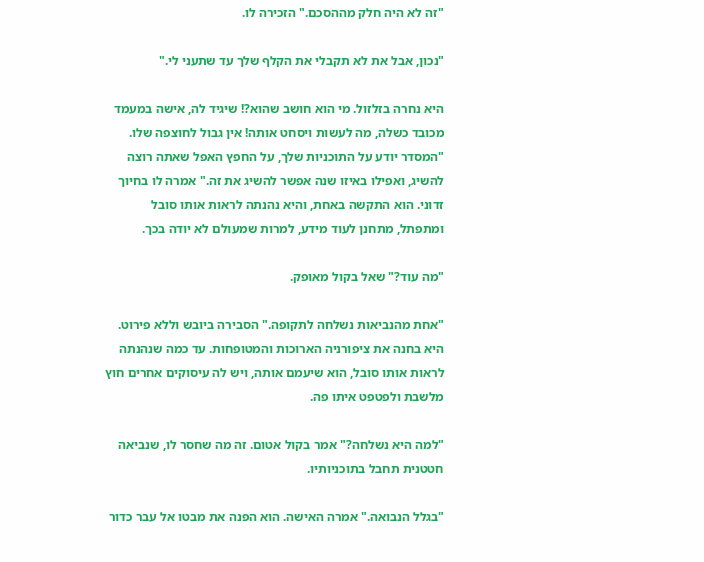"זה לא היה חלק מההסכם." הזכירה לו.

"נכון, אבל את לא תקבלי את הקלף שלך עד שתעני לי."

היא נחרה בזלזול. מי הוא חושב שהוא?! שיגיד לה, אישה במעמד מכובד כשלה, מה לעשות ויסחט אותה! אין גבול לחוצפה שלו. "המסדר יודע על התוכניות שלך, על החפץ האפל שאתה רוצה להשיג, ואפילו באיזו שנה אפשר להשיג את זה." אמרה לו בחיוך זדוני. הוא התקשה באחת, והיא נהנתה לראות אותו סובל ומתפתל, מתחנן לעוד מידע, למרות שמעולם לא יודה בכך.

"מה עוד?" שאל בקול מאופק.

"אחת מהנביאות נשלחה לתקופה." הסבירה ביובש וללא פירוט. היא בחנה את ציפורניה הארוכות והמטופחות. עד כמה שנהנתה לראות אותו סובל, הוא שיעמם אותה, ויש לה עיסוקים אחרים חוץ מלשבת ולפטפט איתו פה.

"למה היא נשלחה?" אמר בקול אטום. זה מה שחסר לו, שנביאה חטטנית תחבל בתוכניותיו.

"בגלל הנבואה." אמרה האישה. הוא הפנה את מבטו אל עבר כדור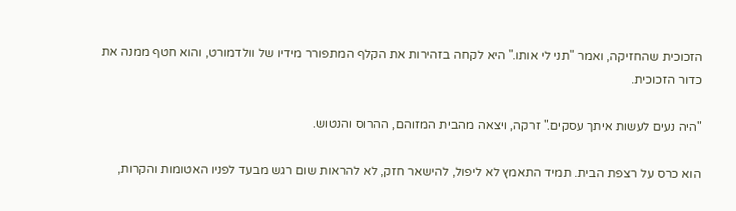הזכוכית שהחזיקה, ואמר "תני לי אותו." היא לקחה בזהירות את הקלף המתפורר מידיו של וולדמורט, והוא חטף ממנה את כדור הזכוכית.

"היה נעים לעשות איתך עסקים." זרקה, ויצאה מהבית המזוהם, ההרוס והנטוש.

הוא כרס על רצפת הבית. תמיד התאמץ לא ליפול, להישאר חזק, לא להראות שום רגש מבעד לפניו האטומות והקרות,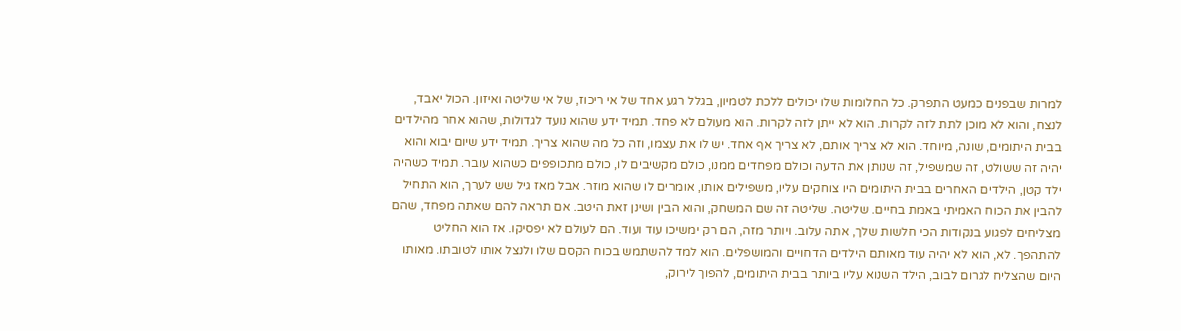למרות שבפנים כמעט התפרק. כל החלומות שלו יכולים ללכת לטמיון, בגלל רגע אחד של אי ריכוז, של אי שליטה ואיזון. הכול יאבד, לנצח, והוא לא מוכן לתת לזה לקרות. הוא לא ייתן לזה לקרות. הוא מעולם לא פחד. תמיד ידע שהוא נועד לגדולות, שהוא אחר מהילדים בבית היתומים, שונה, מיוחד. הוא לא צריך אותם, לא צריך אף אחד. יש לו את עצמו, וזה כל מה שהוא צריך. תמיד ידע שיום יבוא והוא יהיה זה ששולט, זה שמשפיל, זה שנותן את הדעה וכולם מפחדים ממנו, כולם מקשיבים לו, כולם מתכופפים כשהוא עובר. תמיד כשהיה ילד קטן, הילדים האחרים בבית היתומים היו צוחקים עליו, משפילים אותו, אומרים לו שהוא מוזר. אבל מאז גיל שש לערך, הוא התחיל להבין את הכוח האמיתי באמת בחיים. שליטה. שליטה זה שם המשחק, והוא הבין ושינן זאת היטב. אם תראה להם שאתה מפחד, שהם מצליחים לפגוע בנקודות הכי חלשות שלך, אתה עלוב. ויותר מזה, הם רק ימשיכו עוד ועוד. הם לעולם לא יפסיקו. אז הוא החליט להתהפך. לא, הוא לא יהיה עוד מאותם הילדים הדחויים והמושפלים. הוא למד להשתמש בכוח הקסם שלו ולנצל אותו לטובתו. מאותו היום שהצליח לגרום לבוב, הילד השנוא עליו ביותר בבית היתומים, להפוך לירוק,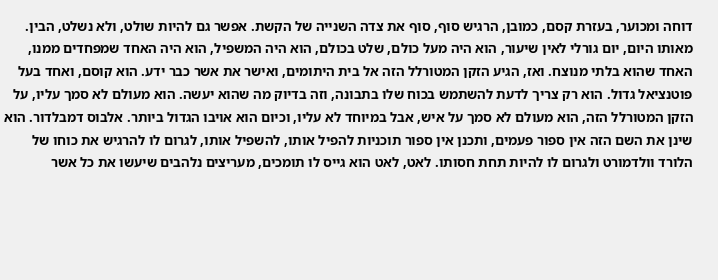דוחה ומכוער, בעזרת קסם, כמובן, הרגיש סוף, סוף את צדה השנייה של הקשת. אפשר גם להיות שולט, ולא נשלט, הבין. מאותו היום, יום גורלי לאין שיעור, הוא היה מעל כולם, שלט בכולם, הוא היה המשפיל, הוא היה האחד שמפחדים ממנו, האחד שהוא בלתי מנוצח. ואז, הגיע הזקן המטורלל הזה אל בית היתומים, ואישר את אשר כבר ידע. הוא קוסם, ואחד בעל פוטנציאל גדול. הוא רק צריך לדעת להשתמש בכוח שלו בתבונה, וזה בדיוק מה שהוא יעשה. הוא מעולם לא סמך עליו, על הזקן המטורלל הזה, הוא מעולם לא סמך על איש, אבל במיוחד לא עליו, וכיום הוא אויבו הגדול ביותר. אלבוס דמבלדור. הוא שינן את השם הזה אין ספור פעמים, ותכנן אין ספור תוכניות להפיל אותו, להשפיל אותו, לגרום לו להרגיש את כוחו של הלורד וולדמורט ולגרום לו להיות תחת חסותו. לאט, לאט הוא גייס לו תומכים, מעריצים נלהבים שיעשו את כל אשר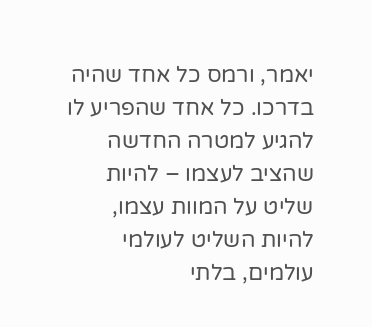יאמר, ורמס כל אחד שהיה בדרכו. כל אחד שהפריע לו להגיע למטרה החדשה שהציב לעצמו – להיות שליט על המוות עצמו, להיות השליט לעולמי עולמים, בלתי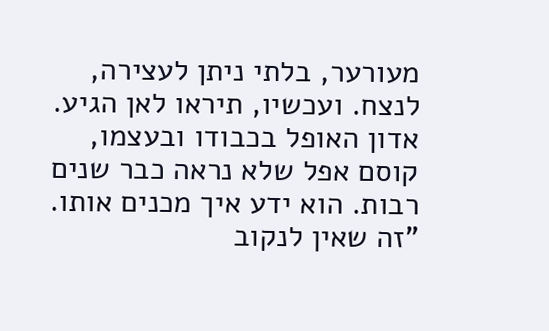מעורער, בלתי ניתן לעצירה, לנצח. ועכשיו, תיראו לאן הגיע. אדון האופל בכבודו ובעצמו, קוסם אפל שלא נראה כבר שנים רבות. הוא ידע איך מכנים אותו. "זה שאין לנקוב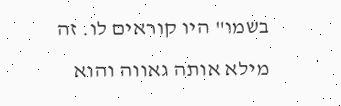בשמו" היו קוראים לו. זה מילא אותה גאווה והוא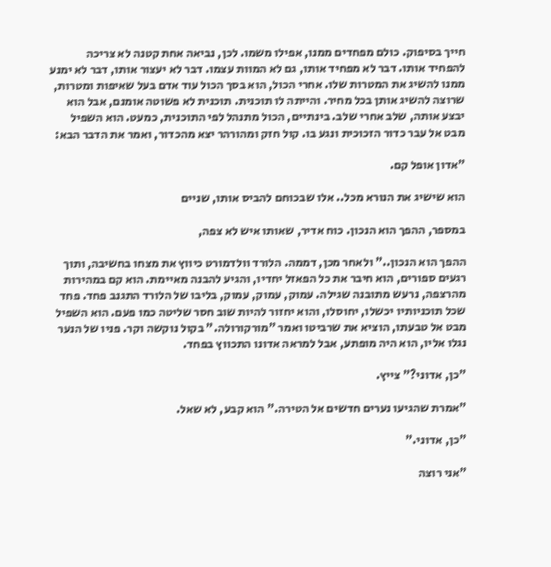חייך בסיפוק. כולם מפחדים ממנו, אפילו משמו. לכן, נביאה אחת קטנה לא צריכה להפחיד אותו. דבר לא מפחיד אותו, גם לא המוות עצמו. דבר לא יעצור אותו, דבר לא ימנע ממנו להשיג את המטרות שלו. אחרי הכול, הוא בסך הכול עוד אדם בעל שאיפות ומטרות, שרוצה להשיג אותן בכל מחיר. והייתה לו תוכנית. תוכנית לא פשוטה אומנם, אבל הוא יבצע אותה, שלב אחרי שלב. בינתיים, הכול מתנהל לפי התוכנית, כמעט. הוא השפיל מבט אל עבר כדור הזכוכית ונגע בו. קול חזק ומהורהר יצא מהכדור, ואמר את הדבר הבא:

"אדון אופל קם.

הוא שישיג את הנורא מכל.. אלו שבכוחם להביס אותו, שניים

במספר, ההפך הוא הנכון. כוח אדיר, שאותו איש לא צפה,

ההפך הוא הנכון.." ולאחר מכן, דממה. הלורד וולדמורט כיווץ את מצחו בחשיבה, ותוך רגעים ספורים, הוא חיבר את כל הפאזל יחדיו, והגיע להבנה מאיימת. הוא קם במהירות מהרצפה, נרעש מתובנה שגילה. עמוק, עמוק, עמוק, בליבו של הלורד התגנב פחד. פחד שכל תוכניותיו יכשלו, יחוסלו, והוא יחזור להיות שוב חסר שליטה כמו פעם. הוא השפיל מבט אל טבעתו, הוציא את שרביטו ואמר "מורקורולה." בקול נוקשה וקר. פניו של הנער נגלו אליו, הוא היה מופתע, אבל למראה אדונו התכווץ בפחד.

"כן, אדוני?" צייץ.

"אמרת שהגיעו נערים חדשים אל הטירה." הוא קבע, לא שאל.

"כן, אדוני."

"אני רוצה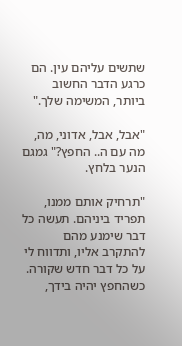שתשים עליהם עין. הם כרגע הדבר החשוב ביותר, המשימה שלך."

"אבל, אבל, אדוני, מה, מה עם ה.. החפץ?" גמגם הנער בלחץ.

"תרחיק אותם ממנו, תפריד ביניהם. תעשה כל דבר שימנע מהם להתקרב אליו, ותדווח לי על כל דבר חדש שקורה. כשהחפץ יהיה בידך,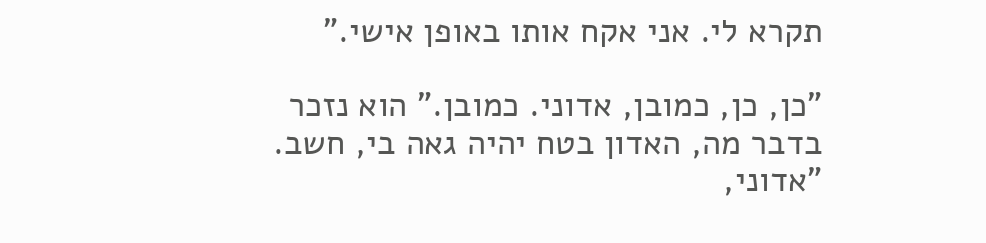תקרא לי. אני אקח אותו באופן אישי."

"כן, כן, כמובן, אדוני. כמובן." הוא נזכר בדבר מה, האדון בטח יהיה גאה בי, חשב. "אדוני,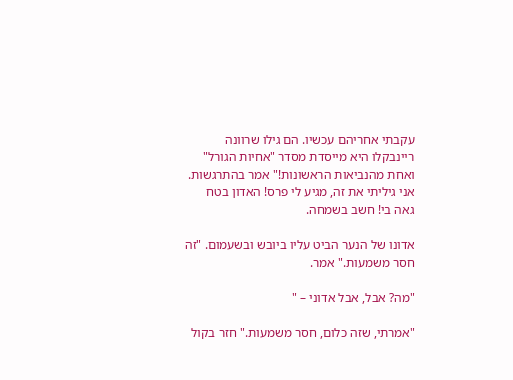עקבתי אחריהם עכשיו. הם גילו שרוונה ריינבקלו היא מייסדת מסדר "אחיות הגורל" ואחת מהנביאות הראשונות!" אמר בהתרגשות. אני גיליתי את זה, מגיע לי פרס! האדון בטח גאה בי! חשב בשמחה.

אדונו של הנער הביט עליו ביובש ובשעמום. "זה חסר משמעות." אמר.

"מה? אבל, אבל אדוני – "

"אמרתי, שזה כלום, חסר משמעות." חזר בקול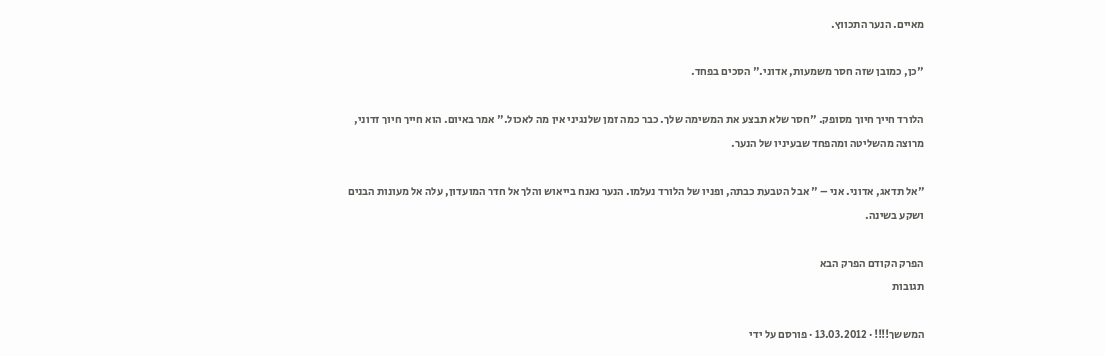מאיים. הנער התכווץ.

"כן, כמובן שזה חסר משמעות, אדוני." הסכים בפחד.

הלורד חייך חיוך מסופק. "חסר שלא תבצע את המשימה שלך. כבר כמה זמן שלנגיני אין מה לאכול." אמר באיום. הוא חייך חיוך זדוני, מרוצה מהשליטה ומהפחד שבעיניו של הנער.

"אל תדאג, אדוני. אני – " אבל הטבעת כבתה, ופניו של הלורד נעלמו. הנער נאנח בייאוש והלך אל חדר המועדון, עלה אל מעונות הבנים ושקע בשינה.

הפרק הקודם הפרק הבא
תגובות

המששך!!!! · 13.03.2012 · פורסם על ידי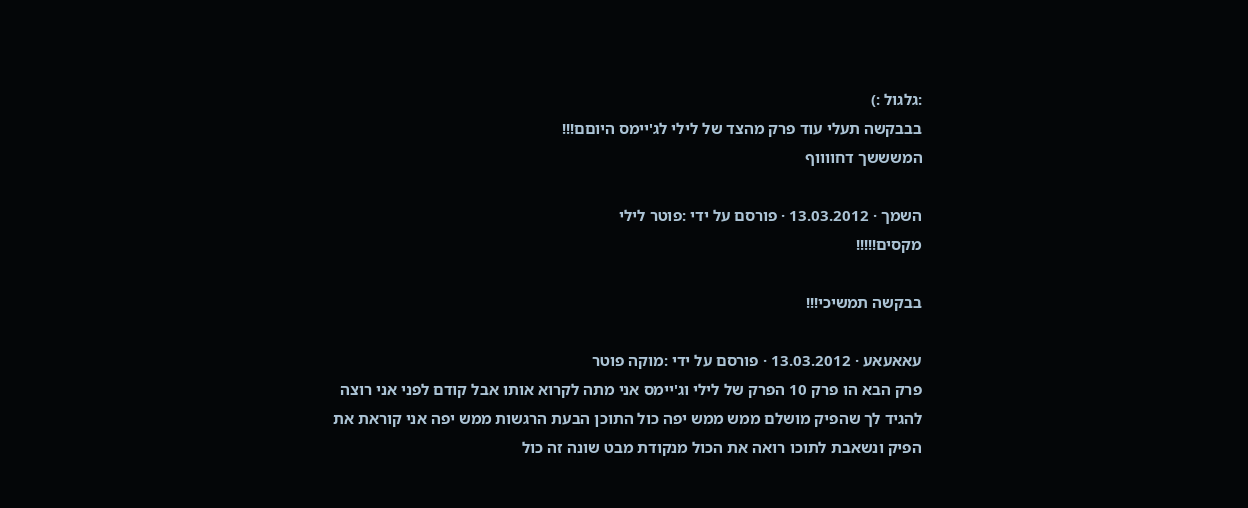:גלגול :)
בבבקשה תעלי עוד פרק מהצד של לילי לג'יימס היוםם!!!
המשששך דחווווף

השמך · 13.03.2012 · פורסם על ידי :פוטר לילי
מקסים!!!!!

בבקשה תמשיכי!!!

עאאעאע · 13.03.2012 · פורסם על ידי :מוקה פוטר
פרק הבא הו פרק 10 הפרק של לילי וג'יימס אני מתה לקרוא אותו אבל קודם לפני אני רוצה להגיד לך שהפיק מושלם ממש ממש יפה כול התוכן הבעת הרגשות ממש יפה אני קוראת את הפיק ונשאבת לתוכו רואה את הכול מנקודת מבט שונה זה כול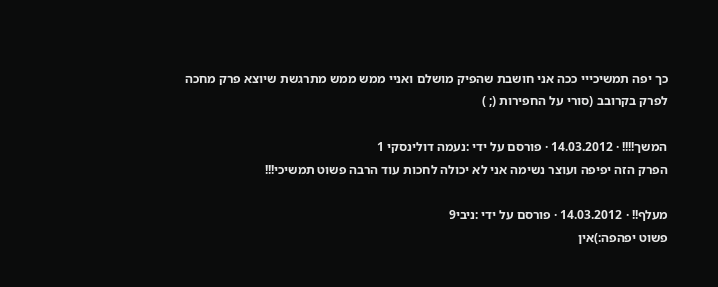כך יפה תמשיכייי ככה אני חושבת שהפיק מושלם ואניי ממש ממש מתרגשת שיוצא פרק מחכה לפרק בקרובב (סורי על החפירות (; )

המשך!!!! · 14.03.2012 · פורסם על ידי :נעמה דולינסקי 1
הפרק הזה יפיפה ועוצר נשימה אני לא יכולה לחכות עוד הרבה פשוט תמשיכי!!!

מעלף!! · 14.03.2012 · פורסם על ידי :ניבי9
פשוט יפהפה:)אין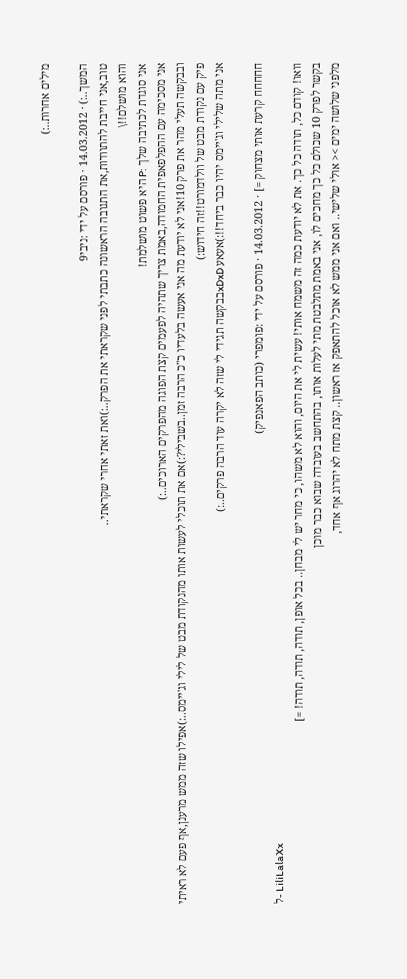מילים אחרות..:)

המשך..:) · 14.03.2012 · פורסם על ידי :ניבי9
טוב,אני חייבת להתוודות,את התגובה הראשונה כתבתי לפני שקראתי את הפרק..:)ואת זאתי אחרי שקראתי..
והוא מושלם!!\
אני סוגדת לכתיבה שלך :P היא פשוט מושלמת!
אני מסכימה עם ההפלפאפית החמודה,באמת צריך שתהיה לפעמים קצת הפוגה מהפרקים הארוכים..:)
ובבקשה תעלי מהר את פרק 10!אני לא יודעת מה אני אעשה בלעדיו כ"כ הרבה זמן..בשבילי?:)אם את תוכלי לעשות אותו מהנקודת מבט של לילי וג'יימס..:)אפילו שזה ממש מרענן,אף פעם לא ראיתי פיק עם נקודת מבט של וולדמורט!!זה חידוש:)
אני מתה שלילי וג'יימס יהיו כבר ביחד!!:)אעאע xDxDבבקשה תגידי לי שזה לא יקרה עוד הרבה פרקים..:)

חחחחח קרעת אותי מצחוק =] · 14.03.2012 · פורסם על ידי :פומפרי (כותב הפאנפיק)
ל- LiliLalaXx
וואו! קודם כל, תודה כל כך. את לא יודעת כמה זה משמח אותי! עשית לי את היום, והוא לא משהו, כי מחר יש לי מבחן.. בכל אופן, תודה, תודה, תודה! =]
בקשר לפרק 10 שכולם כל כך מחכים לו, אני באמת מתלבטת מתי לעלות אותו, בהתחשב בעובדה שבוא כבר מוכן
מלפני שלושה ימים >< אולי שלישי.. ואם אני ממש לא אוכל להתאפק אז ראשון.. קצת מתח לא יהרוג אף אחד,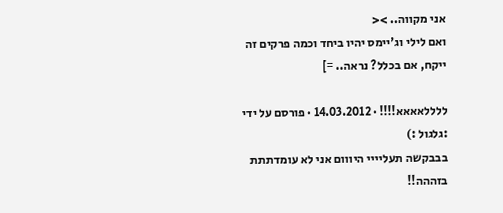אני מקווה.. ><
ואם לילי וג'יימס יהיו ביחד וכמה פרקים זה ייקח, אם בכלל? נראה.. =]

ללללאאאא!!!! · 14.03.2012 · פורסם על ידי :גלגול :)
בבבקשה תעליייי היווום אני לא עומדתתת בזההה!!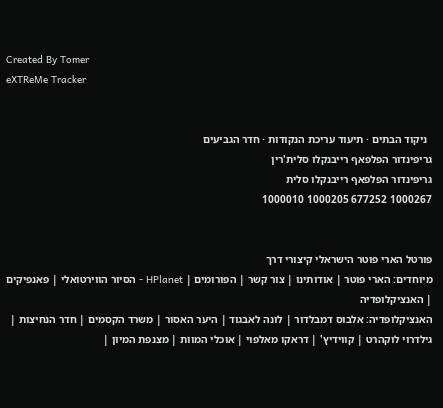Created By Tomer
eXTReMe Tracker


  ניקוד הבתים · תיעוד עריכת הנקודות · חדר הגביעים
גריפינדור הפלפאף רייבנקלו סלית'רין
גריפינדור הפלפאף רייבנקלו סלית
1000267 677252 1000205 1000010


פורטל הארי פוטר הישראלי קיצורי דרך
מיוחדים: הארי פוטר | אודותינו | צור קשר | הפורומים | HPlanet - הסיור הווירטואלי | פאנפיקים | האנציקלופדיה
האנציקלופדיה: אלבוס דמבלדור | לונה לאבגוד | היער האסור | משרד הקסמים | חדר הנחיצות | גילדרוי לוקהרט | קווידיץ' | דראקו מאלפוי | אוכלי המוות | מצנפת המיון |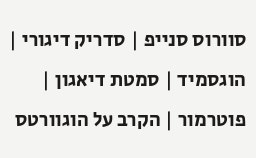סוורוס סנייפ | סדריק דיגורי | הוגסמיד | סמטת דיאגון | פוטרמור | הקרב על הוגוורטס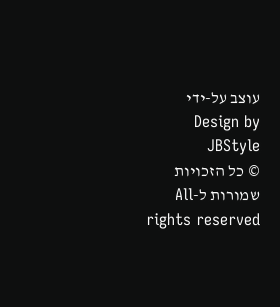עוצב על-ידי Design by JBStyle
© כל הזכויות שמורות ל-All rights reserved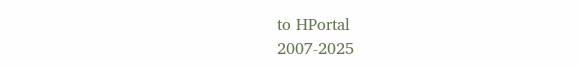to HPortal
2007-2025